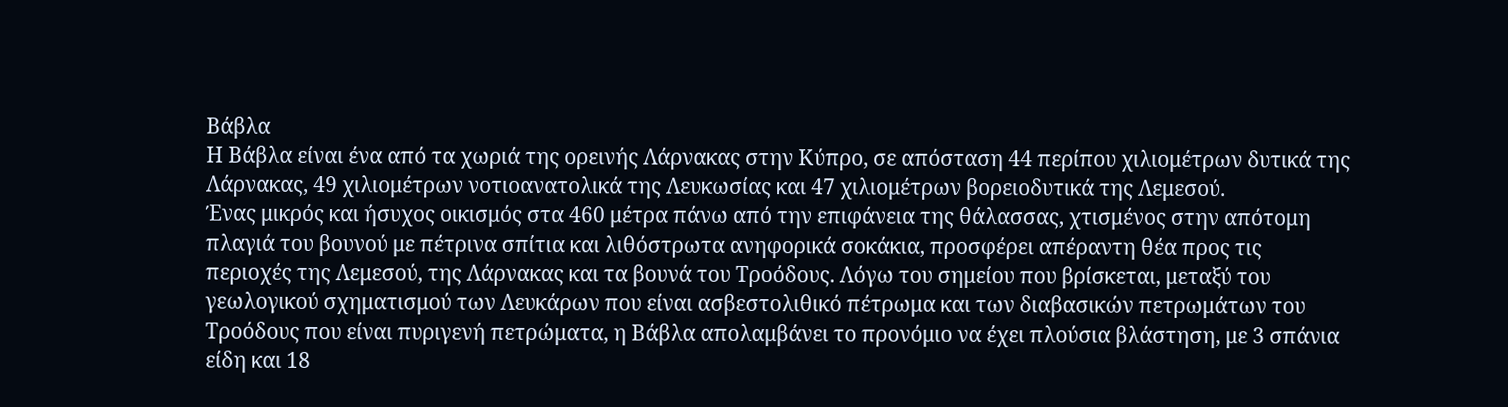Βάβλα
Η Βάβλα είναι ένα από τα χωριά της ορεινής Λάρνακας στην Κύπρο, σε απόσταση 44 περίπου χιλιομέτρων δυτικά της Λάρνακας, 49 χιλιομέτρων νοτιοανατολικά της Λευκωσίας και 47 χιλιομέτρων βορειοδυτικά της Λεμεσού.
Ένας μικρός και ήσυχος οικισμός στα 460 μέτρα πάνω από την επιφάνεια της θάλασσας, χτισμένος στην απότομη πλαγιά του βουνού με πέτρινα σπίτια και λιθόστρωτα ανηφορικά σοκάκια, προσφέρει απέραντη θέα προς τις περιοχές της Λεμεσού, της Λάρνακας και τα βουνά του Τροόδους. Λόγω του σημείου που βρίσκεται, μεταξύ του γεωλογικού σχηματισμού των Λευκάρων που είναι ασβεστολιθικό πέτρωμα και των διαβασικών πετρωμάτων του Τροόδους που είναι πυριγενή πετρώματα, η Βάβλα απολαμβάνει το προνόμιο να έχει πλούσια βλάστηση, με 3 σπάνια είδη και 18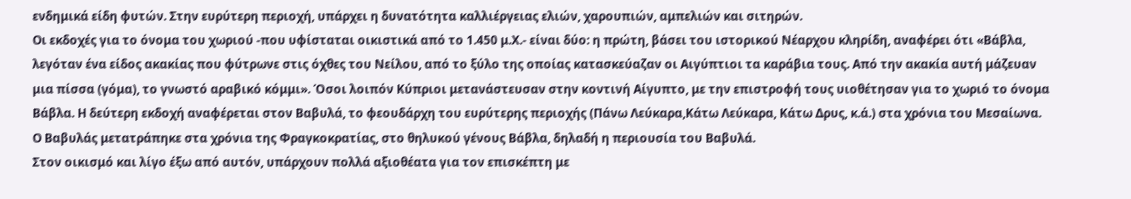ενδημικά είδη φυτών. Στην ευρύτερη περιοχή, υπάρχει η δυνατότητα καλλιέργειας ελιών, χαρουπιών, αμπελιών και σιτηρών.
Οι εκδοχές για το όνομα του χωριού -που υφίσταται οικιστικά από το 1.450 μ.Χ.- είναι δύο: η πρώτη, βάσει του ιστορικού Νέαρχου κληρίδη, αναφέρει ότι «Βάβλα, λεγόταν ένα είδος ακακίας που φύτρωνε στις όχθες του Νείλου, από το ξύλο της οποίας κατασκεύαζαν οι Αιγύπτιοι τα καράβια τους. Από την ακακία αυτή μάζευαν μια πίσσα (γόμα), το γνωστό αραβικό κόμμι». Όσοι λοιπόν Κύπριοι μετανάστευσαν στην κοντινή Αίγυπτο, με την επιστροφή τους υιοθέτησαν για το χωριό το όνομα Βάβλα. Η δεύτερη εκδοχή αναφέρεται στον Βαβυλά, το φεουδάρχη του ευρύτερης περιοχής (Πάνω Λεύκαρα,Κάτω Λεύκαρα, Κάτω Δρυς, κ.ά.) στα χρόνια του Μεσαίωνα. Ο Βαβυλάς μετατράπηκε στα χρόνια της Φραγκοκρατίας, στο θηλυκού γένους Βάβλα, δηλαδή η περιουσία του Βαβυλά.
Στον οικισμό και λίγο έξω από αυτόν, υπάρχουν πολλά αξιοθέατα για τον επισκέπτη με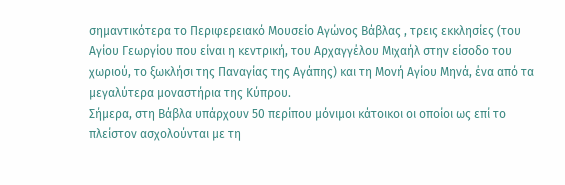σημαντικότερα το Περιφερειακό Μουσείο Αγώνος Βάβλας , τρεις εκκλησίες (του Αγίου Γεωργίου που είναι η κεντρική, του Αρχαγγέλου Μιχαήλ στην είσοδο του χωριού, το ξωκλήσι της Παναγίας της Αγάπης) και τη Μονή Αγίου Μηνά, ένα από τα μεγαλύτερα μοναστήρια της Κύπρου.
Σήμερα, στη Βάβλα υπάρχουν 50 περίπου μόνιμοι κάτοικοι οι οποίοι ως επί το πλείστον ασχολούνται με τη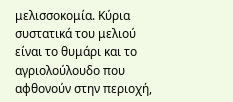μελισσοκομία. Κύρια συστατικά του μελιού είναι το θυμάρι και το αγριολούλουδο που αφθονούν στην περιοχή,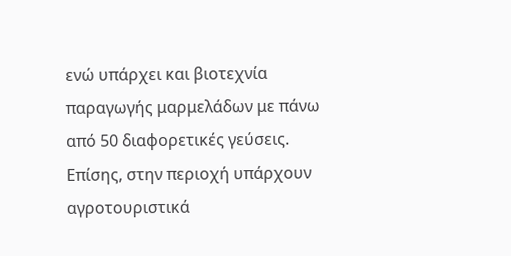ενώ υπάρχει και βιοτεχνία παραγωγής μαρμελάδων με πάνω από 50 διαφορετικές γεύσεις. Επίσης, στην περιοχή υπάρχουν αγροτουριστικά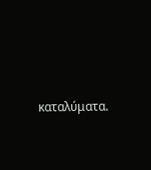καταλύματα.